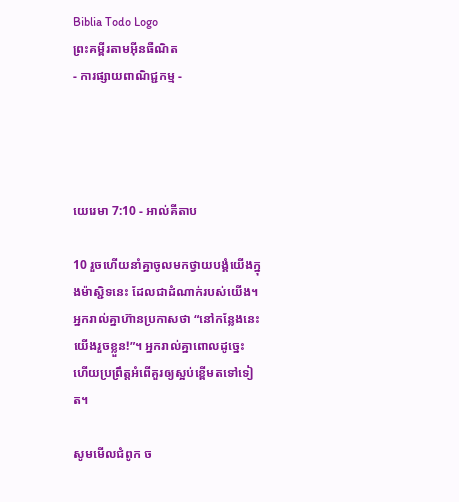Biblia Todo Logo
ព្រះគម្ពីរតាមអ៊ីនធឺណិត
- ការផ្សាយពាណិជ្ជកម្ម -




យេរេមា 7:10 - អាល់គីតាប

10 រួចហើយនាំគ្នាចូលមកថ្វាយ‌បង្គំយើងក្នុងម៉ាស្ជិទនេះ ដែលជាដំណាក់របស់យើង។ អ្នករាល់គ្នាហ៊ានប្រកាសថា “នៅកន្លែងនេះ យើងរួចខ្លួន!”។ អ្នករាល់គ្នាពោលដូច្នេះ ហើយប្រព្រឹត្តអំពើគួរឲ្យស្អប់ខ្ពើមតទៅទៀត។

សូមមើលជំពូក ច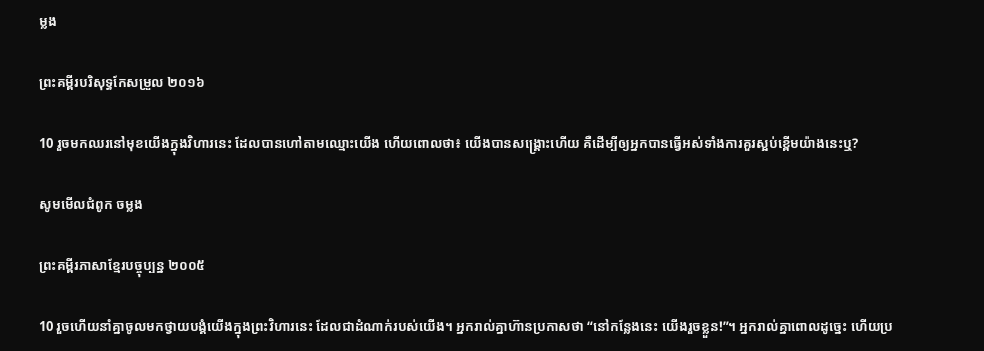ម្លង

ព្រះគម្ពីរបរិសុទ្ធកែសម្រួល ២០១៦

10 រួចមកឈរនៅមុខយើងក្នុងវិហារនេះ ដែលបានហៅតាមឈ្មោះយើង ហើយពោលថា៖ យើងបានសង្គ្រោះហើយ គឺដើម្បីឲ្យអ្នកបានធ្វើអស់ទាំងការគួរស្អប់ខ្ពើមយ៉ាងនេះឬ?

សូមមើលជំពូក ចម្លង

ព្រះគម្ពីរភាសាខ្មែរបច្ចុប្បន្ន ២០០៥

10 រួចហើយនាំគ្នាចូលមកថ្វាយ‌បង្គំយើងក្នុងព្រះ‌វិហារនេះ ដែលជាដំណាក់របស់យើង។ អ្នករាល់គ្នាហ៊ានប្រកាសថា “នៅកន្លែងនេះ យើងរួចខ្លួន!”។ អ្នករាល់គ្នាពោលដូច្នេះ ហើយប្រ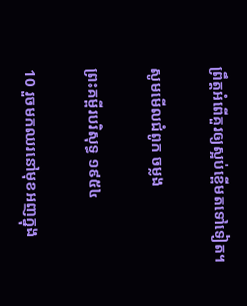ព្រឹត្តអំពើគួរឲ្យស្អប់ខ្ពើមតទៅទៀត។

សូមមើលជំពូក ចម្លង

ព្រះគម្ពីរបរិសុទ្ធ ១៩៥៤

10 រួចមកឈរនៅមុខអញក្នុង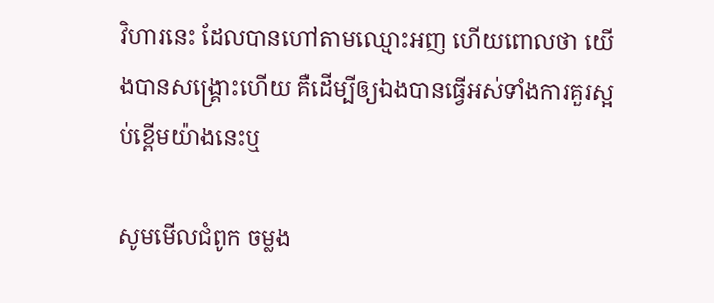វិហារនេះ ដែលបានហៅតាមឈ្មោះអញ ហើយពោលថា យើងបានសង្គ្រោះហើយ គឺដើម្បីឲ្យឯងបានធ្វើអស់ទាំងការគួរស្អប់ខ្ពើមយ៉ាងនេះឬ

សូមមើលជំពូក ចម្លង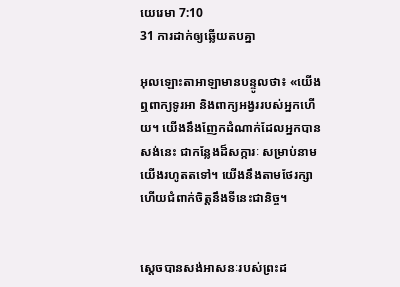យេរេមា 7:10
31 ការដាក់ឲ្យឆ្លើយតបគ្នា

អុលឡោះ‌តាអាឡាមានបន្ទូលថា៖ «យើងឮពាក្យទូរអា និងពាក្យអង្វររបស់អ្នកហើយ។ យើងនឹងញែកដំណាក់ដែលអ្នកបានសង់នេះ ជាកន្លែងដ៏សក្ការៈ សម្រាប់នាមយើងរហូតតទៅ។ យើងនឹងតាមថែរក្សា ហើយជំពាក់ចិត្តនឹងទីនេះជា‌និច្ច។


ស្តេចបានសង់អាសនៈរបស់ព្រះដ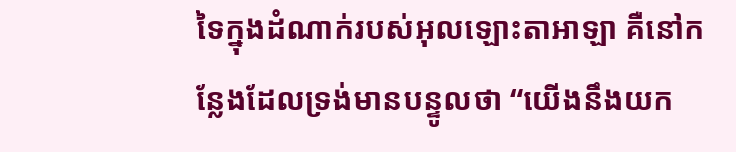ទៃក្នុងដំណាក់របស់អុលឡោះ‌តាអាឡា គឺនៅកន្លែងដែលទ្រង់មានបន្ទូលថា “យើងនឹងយក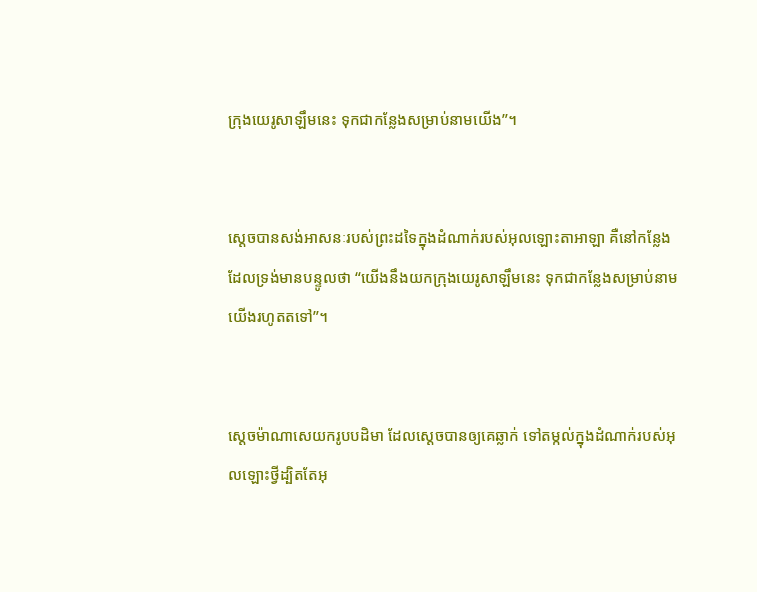ក្រុងយេរូ‌សាឡឹមនេះ ទុកជាកន្លែងសម្រាប់នាមយើង”។


ស្តេចបានសង់អាសនៈរបស់ព្រះដទៃក្នុងដំណាក់របស់អុលឡោះ‌តាអាឡា គឺនៅកន្លែងដែលទ្រង់មានបន្ទូលថា “យើងនឹងយកក្រុងយេរូ‌សាឡឹមនេះ ទុកជាកន្លែងសម្រាប់នាមយើងរហូតតទៅ”។


ស្តេចម៉ាណា‌សេយករូបបដិមា ដែលស្តេចបានឲ្យគេឆ្លាក់ ទៅតម្កល់ក្នុងដំណាក់របស់អុលឡោះថ្វីដ្បិតតែអុ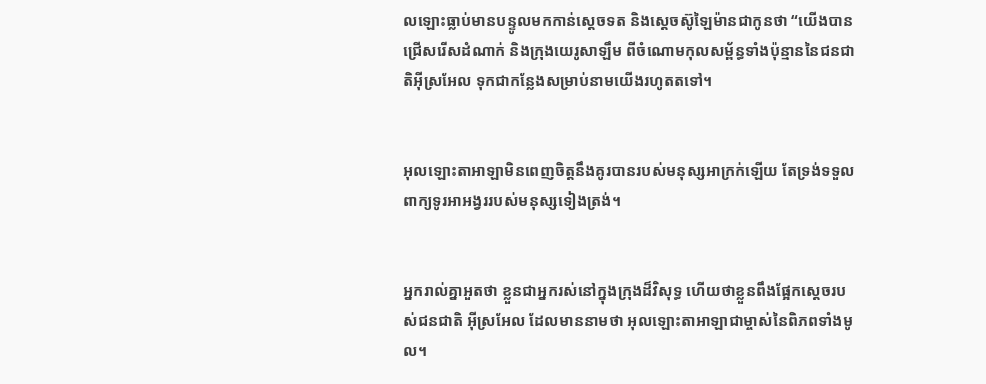លឡោះធ្លាប់មានបន្ទូលមកកាន់ស្តេចទត និងស្តេចស៊ូឡៃ‌ម៉ានជាកូនថា “យើងបានជ្រើសរើសដំណាក់ និងក្រុងយេរូ‌សាឡឹម ពីចំណោមកុល‌សម្ព័ន្ធទាំងប៉ុន្មាននៃជន‌ជាតិអ៊ីស្រ‌អែល ទុកជាកន្លែងសម្រាប់នាមយើងរហូតតទៅ។


អុលឡោះ‌តាអាឡាមិនពេញចិត្តនឹងគូរបានរបស់មនុស្សអាក្រក់ឡើយ តែទ្រង់ទទួលពាក្យទូរអា‌អង្វររបស់មនុស្សទៀង‌ត្រង់។


អ្នករាល់គ្នាអួតថា ខ្លួនជាអ្នករស់នៅក្នុងក្រុងដ៏‌វិសុទ្ធ ហើយថាខ្លួនពឹងផ្អែកស្តេចរបស់ជន‌ជាតិ អ៊ីស្រ‌អែល ដែលមាននាមថា អុលឡោះ‌តាអាឡាជាម្ចាស់នៃពិភពទាំងមូល។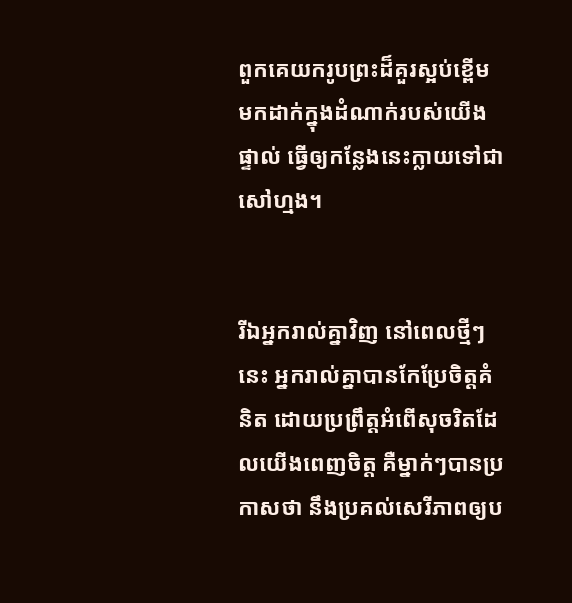ពួកគេយករូបព្រះដ៏គួរស្អប់ខ្ពើម មកដាក់ក្នុងដំណាក់របស់យើងផ្ទាល់ ធ្វើឲ្យកន្លែងនេះក្លាយទៅជាសៅ‌ហ្មង។


រីឯអ្នករាល់គ្នាវិញ នៅពេលថ្មីៗនេះ អ្នករាល់គ្នាបានកែប្រែចិត្តគំនិត ដោយប្រព្រឹត្តអំពើសុចរិតដែលយើងពេញចិត្ត គឺម្នាក់ៗបានប្រកាសថា នឹងប្រគល់សេរី‌ភាពឲ្យប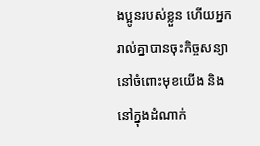ងប្អូនរបស់ខ្លួន ហើយអ្នករាល់គ្នាបានចុះកិច្ចសន្យា នៅចំពោះមុខយើង និងនៅក្នុងដំណាក់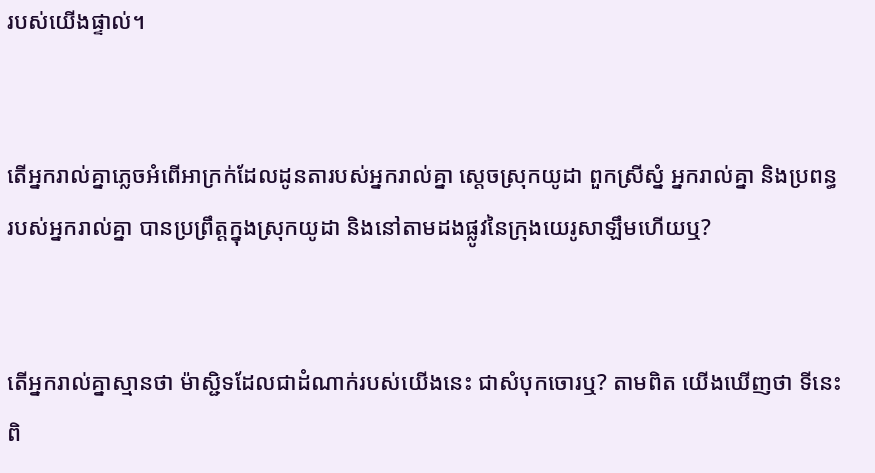របស់យើងផ្ទាល់។


តើអ្នករាល់គ្នាភ្លេចអំពើអាក្រក់ដែលដូន‌តារបស់អ្នករាល់គ្នា ស្ដេចស្រុកយូដា ពួកស្រីស្នំ អ្នករាល់គ្នា និងប្រពន្ធរបស់អ្នករាល់គ្នា បានប្រព្រឹត្តក្នុងស្រុកយូដា និងនៅតាមដងផ្លូវនៃក្រុងយេរូ‌សាឡឹមហើយឬ?


តើអ្នករាល់គ្នាស្មានថា ម៉ាស្ជិទដែលជាដំណាក់របស់យើងនេះ ជាសំបុកចោរឬ? តាមពិត យើងឃើញថា ទីនេះពិ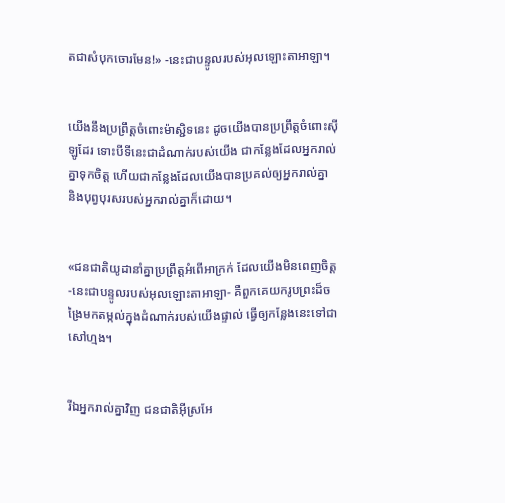តជាសំបុកចោរមែន!» -នេះជាបន្ទូលរបស់អុលឡោះ‌តាអាឡា។


យើងនឹងប្រព្រឹត្តចំពោះម៉ាស្ជិទនេះ ដូចយើងបានប្រព្រឹត្តចំពោះស៊ីឡូដែរ ទោះបីទីនេះជាដំណាក់របស់យើង ជាកន្លែងដែលអ្នករាល់គ្នាទុកចិត្ត ហើយជាកន្លែងដែលយើងបានប្រគល់ឲ្យអ្នករាល់គ្នា និងបុព្វបុរសរបស់អ្នករាល់គ្នាក៏ដោយ។


«ជន‌ជាតិយូដានាំគ្នាប្រព្រឹត្តអំពើអាក្រក់ ដែលយើងមិនពេញចិត្ត -នេះជាបន្ទូលរបស់អុលឡោះ‌តាអាឡា- គឺពួកគេយករូបព្រះដ៏ចង្រៃមកតម្កល់ក្នុងដំណាក់របស់យើងផ្ទាល់ ធ្វើឲ្យកន្លែងនេះទៅជាសៅហ្មង។


រីឯអ្នករាល់គ្នាវិញ ជន‌ជាតិអ៊ីស្រ‌អែ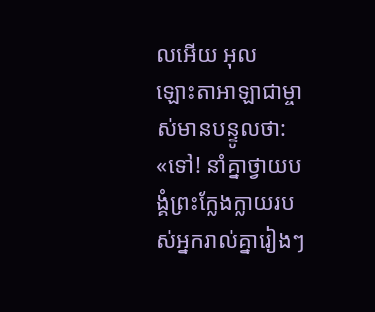លអើយ អុលឡោះ‌តាអាឡាជាម្ចាស់មានបន្ទូលថា: «ទៅ! នាំគ្នាថ្វាយ‌បង្គំព្រះក្លែង‌ក្លាយរបស់អ្នករាល់គ្នារៀងៗ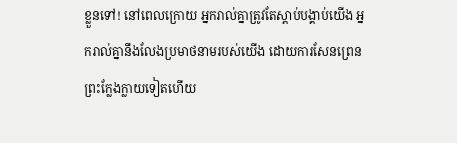ខ្លួនទៅ! នៅពេលក្រោយ អ្នករាល់គ្នាត្រូវតែស្ដាប់បង្គាប់យើង អ្នករាល់គ្នានឹងលែងប្រមាថនាមរបស់យើង ដោយការសែន‌ព្រេនព្រះក្លែង‌ក្លាយទៀតហើយ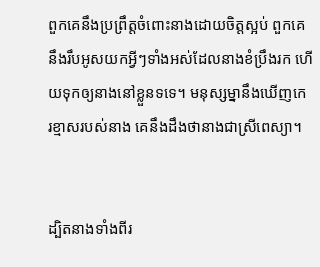ពួកគេនឹងប្រព្រឹត្តចំពោះនាងដោយចិត្តស្អប់ ពួកគេនឹងរឹបអូសយកអ្វីៗទាំងអស់ដែលនាងខំប្រឹងរក ហើយទុកឲ្យនាងនៅខ្លួនទទេ។ មនុស្ស‌ម្នានឹងឃើញកេរ‌ខ្មាសរបស់នាង គេនឹងដឹងថានាងជាស្រីពេស្យា។


ដ្បិតនាងទាំងពីរ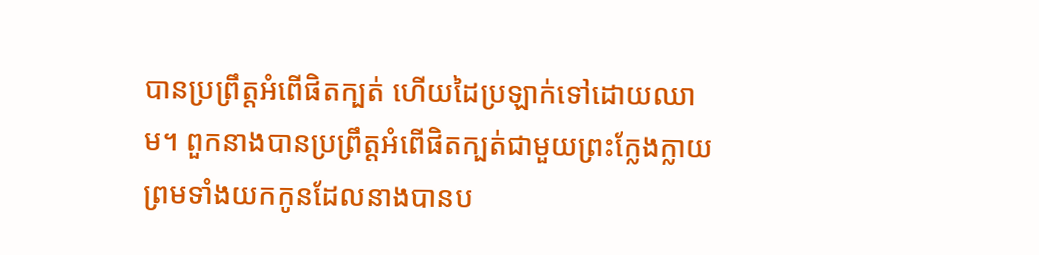បានប្រព្រឹត្តអំពើផិតក្បត់ ហើយដៃប្រឡាក់ទៅដោយឈាម។ ពួកនាងបានប្រព្រឹត្តអំពើផិតក្បត់ជាមួយព្រះក្លែង‌ក្លាយ ព្រមទាំងយកកូនដែលនាងបានប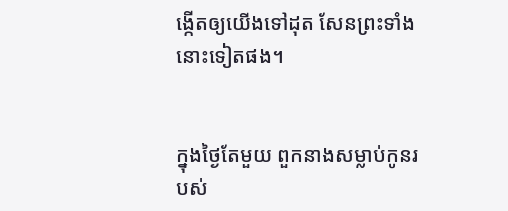ង្កើតឲ្យយើងទៅដុត សែនព្រះទាំងនោះទៀតផង។


ក្នុងថ្ងៃតែមួយ ពួកនាងសម្លាប់កូនរបស់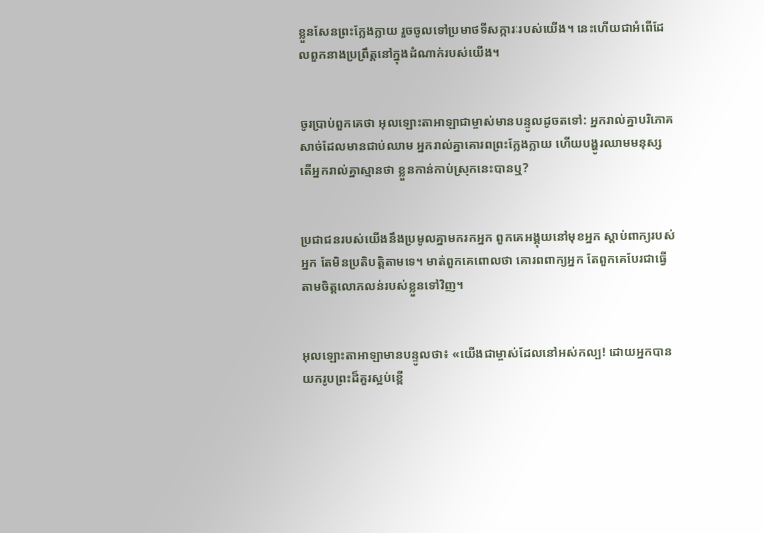ខ្លួនសែនព្រះក្លែង‌ក្លាយ រួចចូលទៅប្រមាថទី‌សក្ការៈរបស់យើង។ នេះហើយជាអំពើដែលពួកនាងប្រព្រឹត្តនៅក្នុងដំណាក់របស់យើង។


ចូរប្រាប់ពួកគេថា អុលឡោះ‌តាអាឡាជាម្ចាស់មានបន្ទូលដូចតទៅ: អ្នករាល់គ្នាបរិភោគសាច់ដែលមានជាប់ឈាម អ្នករាល់គ្នាគោរពព្រះក្លែង‌ក្លាយ ហើយបង្ហូរឈាមមនុស្ស តើអ្នករាល់គ្នាស្មានថា ខ្លួនកាន់កាប់ស្រុកនេះបានឬ?


ប្រជា‌ជនរបស់យើងនឹងប្រមូលគ្នាមករកអ្នក ពួកគេអង្គុយនៅមុខអ្នក ស្ដាប់ពាក្យរបស់អ្នក តែមិនប្រតិបត្តិតាមទេ។ មាត់ពួកគេពោលថា គោរពពាក្យអ្នក តែពួកគេបែរជាធ្វើតាមចិត្តលោភ‌លន់របស់ខ្លួនទៅវិញ។


អុលឡោះ‌តាអាឡាមានបន្ទូលថា៖ «យើងជាម្ចាស់ដែលនៅអស់‌កល្ប! ដោយអ្នកបានយករូបព្រះដ៏គួរស្អប់ខ្ពើ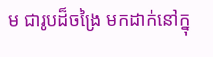ម ជារូបដ៏ចង្រៃ មកដាក់នៅក្នុ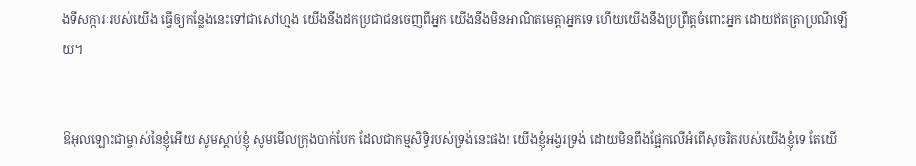ងទី‌សក្ការៈរបស់យើង ធ្វើឲ្យកន្លែងនេះទៅជាសៅហ្មង យើងនឹងដកប្រជា‌ជនចេញពីអ្នក យើងនឹងមិនអាណិតមេត្តាអ្នកទេ ហើយយើងនឹងប្រព្រឹត្តចំពោះអ្នក ដោយឥតត្រាប្រណីឡើយ។


ឱអុលឡោះជាម្ចាស់នៃខ្ញុំអើយ សូមស្ដាប់ខ្ញុំ សូមមើលក្រុងបាក់បែក ដែលជាកម្ម‌សិទ្ធិរបស់ទ្រង់នេះផង! យើងខ្ញុំអង្វរទ្រង់ ដោយមិនពឹងផ្អែកលើអំពើសុចរិតរបស់យើងខ្ញុំទេ តែយើ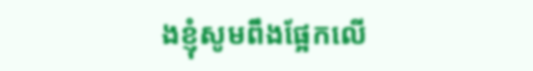ងខ្ញុំសូមពឹងផ្អែកលើ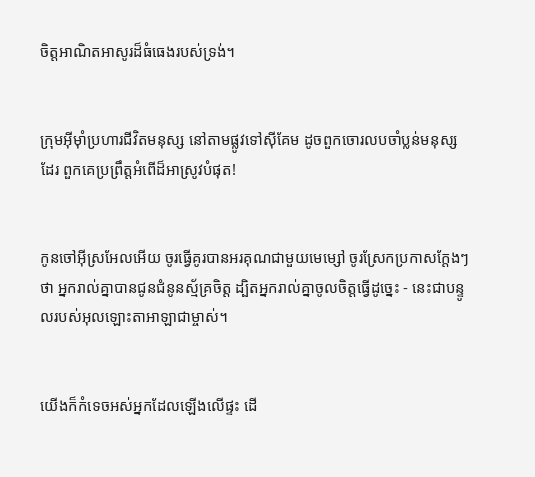ចិត្តអាណិត‌អាសូរដ៏ធំ‌ធេងរបស់ទ្រង់។


ក្រុមអ៊ីមុាំប្រហារជីវិតមនុស្ស នៅតាមផ្លូវទៅស៊ីគែម ដូចពួកចោរលបចាំប្លន់មនុស្សដែរ ពួកគេប្រព្រឹត្តអំពើដ៏អាស្រូវបំផុត!


កូនចៅអ៊ីស្រ‌អែលអើយ ចូរធ្វើគូរបានអរគុណជាមួយមេម្សៅ ចូរស្រែកប្រកាសក្ដែងៗថា អ្នករាល់គ្នាបានជូនជំនូនស្ម័គ្រចិត្ត ដ្បិតអ្នករាល់គ្នាចូលចិត្តធ្វើដូច្នេះ - នេះជាបន្ទូលរបស់អុលឡោះ‌តាអាឡាជាម្ចាស់។


យើងក៏កំទេចអស់អ្នកដែលឡើងលើផ្ទះ ដើ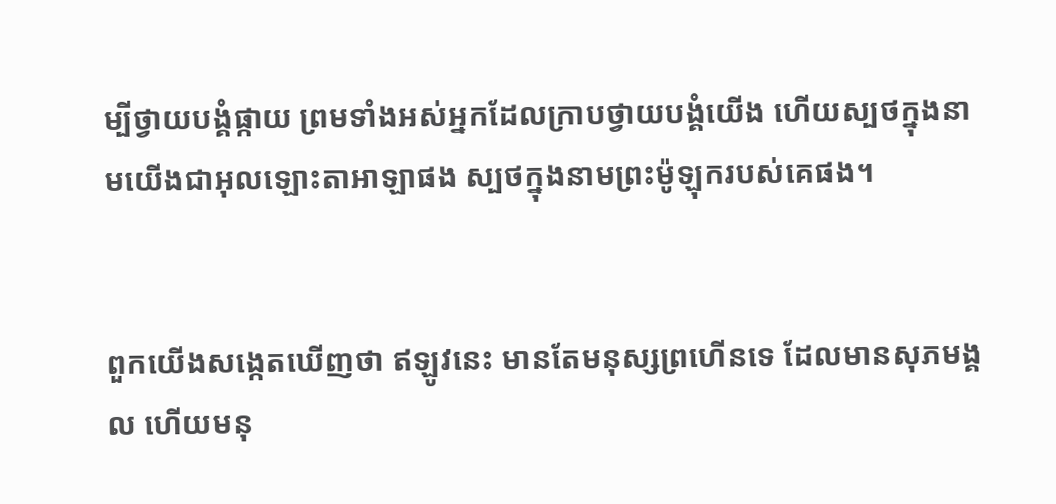ម្បីថ្វាយ‌បង្គំផ្កាយ ព្រមទាំងអស់អ្នកដែលក្រាបថ្វាយ‌បង្គំយើង ហើយស្បថក្នុងនាមយើងជាអុលឡោះ‌តាអាឡាផង ស្បថក្នុងនាមព្រះម៉ូឡុករបស់គេផង។


ពួកយើងសង្កេតឃើញថា ឥឡូវនេះ មានតែមនុស្សព្រហើនទេ ដែលមានសុភ‌មង្គល ហើយមនុ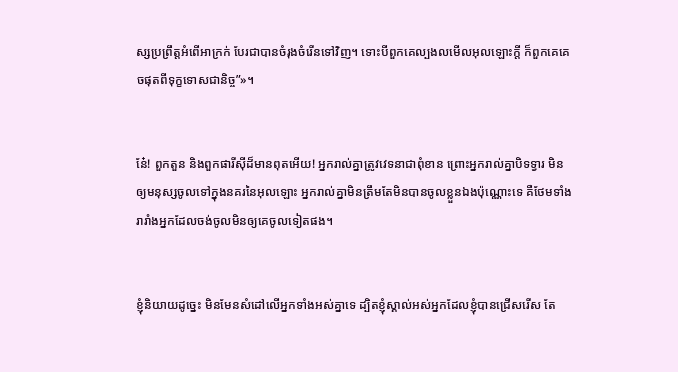ស្សប្រព្រឹត្តអំពើអាក្រក់ បែរជាបានចំរុងចំរើនទៅវិញ។ ទោះបីពួកគេល្បង‌លមើលអុលឡោះក្តី ក៏ពួកគេគេចផុតពីទុក្ខទោសជា‌និច្ច”»។


នែ៎! ពួកតួន និងពួកផារីស៊ីដ៏មានពុតអើយ! អ្នករាល់គ្នាត្រូវវេទនាជាពុំ‌ខាន ព្រោះអ្នករាល់គ្នាបិទទ្វារ មិនឲ្យមនុស្សចូលទៅក្នុងនគរនៃអុលឡោះ អ្នករាល់គ្នាមិនត្រឹមតែមិនបានចូលខ្លួនឯងប៉ុណ្ណោះទេ គឺថែមទាំងរា‌រាំងអ្នកដែលចង់ចូលមិនឲ្យគេចូលទៀតផង។


ខ្ញុំនិយាយដូច្នេះ មិនមែនសំដៅលើអ្នកទាំងអស់គ្នាទេ ដ្បិតខ្ញុំស្គាល់អស់អ្នកដែលខ្ញុំបានជ្រើសរើស តែ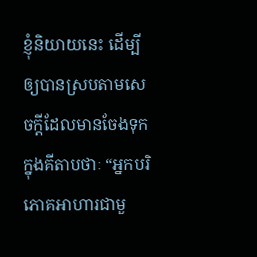ខ្ញុំនិយាយនេះ ដើម្បីឲ្យបានស្របតាមសេចក្ដីដែលមានចែងទុកក្នុងគីតាបថាៈ “អ្នកបរិភោគអាហារជាមួ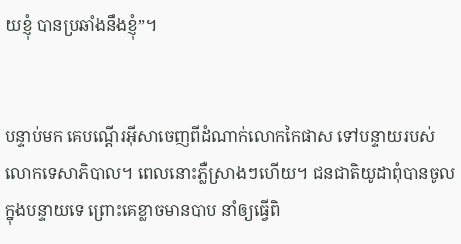យខ្ញុំ បានប្រឆាំងនឹងខ្ញុំ”។


បន្ទាប់មក គេបណ្ដើរអ៊ីសាចេញពីដំណាក់លោកកៃផាស ទៅបន្ទាយរបស់លោកទេសា‌ភិបាល។ ពេលនោះភ្លឺស្រាងៗហើយ។ ជន‌ជាតិយូដាពុំបានចូលក្នុងបន្ទាយទេ ព្រោះគេខ្លាចមានបាប នាំឲ្យធ្វើពិ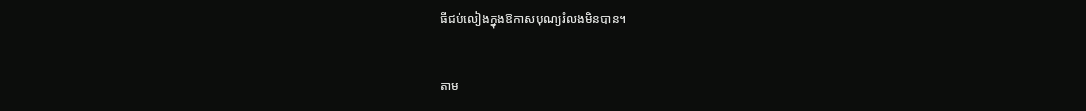ធីជប់‌លៀងក្នុងឱកាសបុណ្យរំលងមិនបាន។


តាម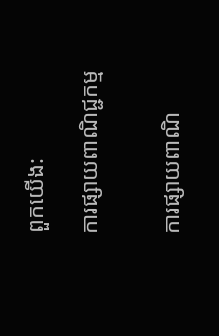ពួកយើង:

ការផ្សាយពាណិជ្ជកម្ម


ការផ្សាយពាណិ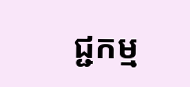ជ្ជកម្ម